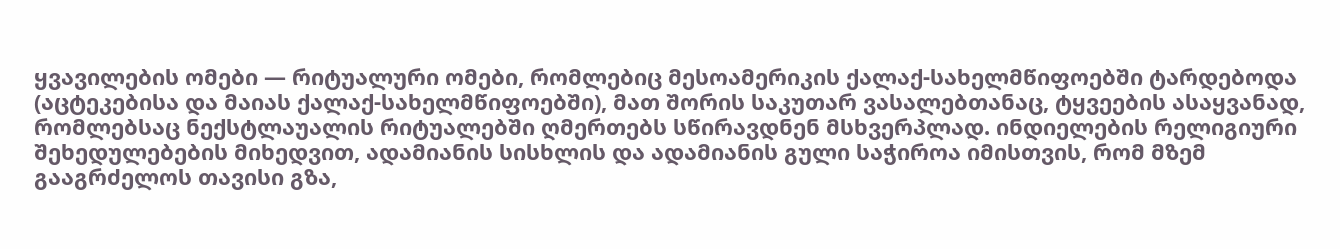ყვავილების ომები — რიტუალური ომები, რომლებიც მესოამერიკის ქალაქ-სახელმწიფოებში ტარდებოდა (აცტეკებისა და მაიას ქალაქ-სახელმწიფოებში), მათ შორის საკუთარ ვასალებთანაც, ტყვეების ასაყვანად, რომლებსაც ნექსტლაუალის რიტუალებში ღმერთებს სწირავდნენ მსხვერპლად. ინდიელების რელიგიური შეხედულებების მიხედვით, ადამიანის სისხლის და ადამიანის გული საჭიროა იმისთვის, რომ მზემ გააგრძელოს თავისი გზა,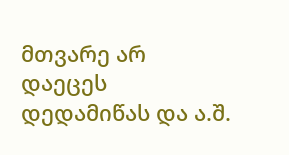მთვარე არ დაეცეს დედამიწას და ა.შ.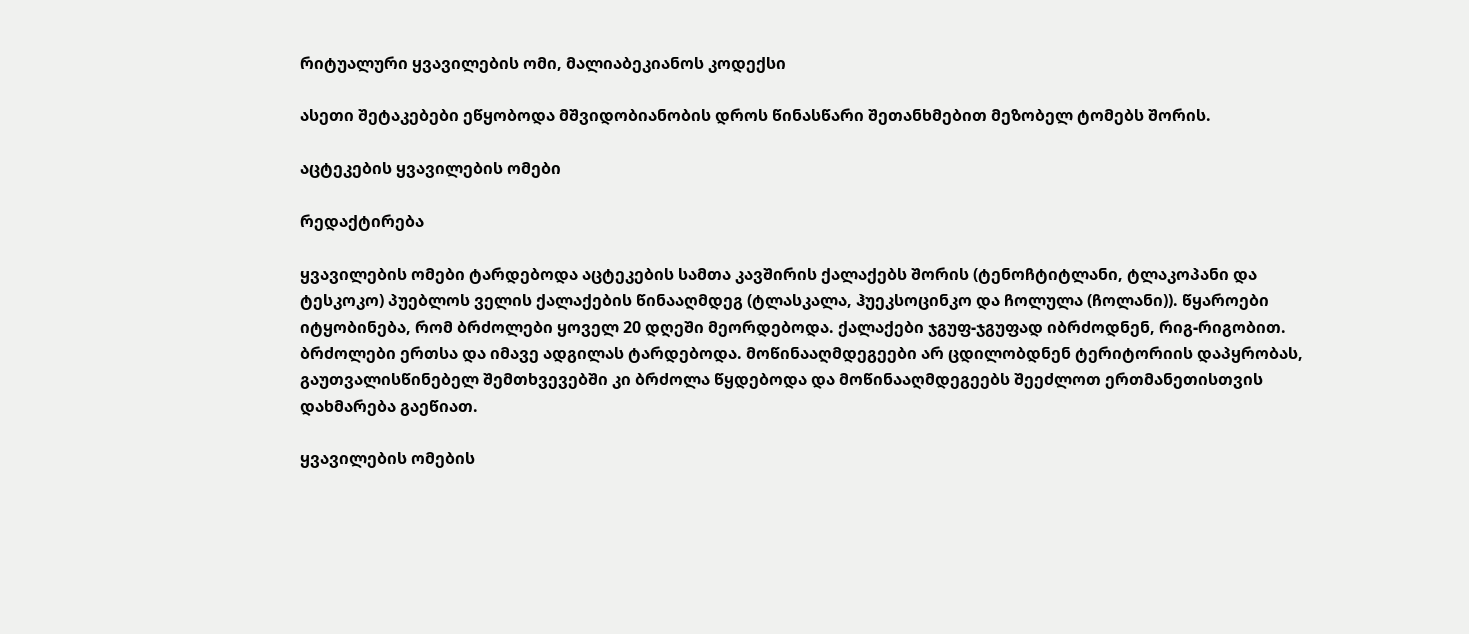რიტუალური ყვავილების ომი, მალიაბეკიანოს კოდექსი

ასეთი შეტაკებები ეწყობოდა მშვიდობიანობის დროს წინასწარი შეთანხმებით მეზობელ ტომებს შორის.

აცტეკების ყვავილების ომები

რედაქტირება

ყვავილების ომები ტარდებოდა აცტეკების სამთა კავშირის ქალაქებს შორის (ტენოჩტიტლანი, ტლაკოპანი და ტესკოკო) პუებლოს ველის ქალაქების წინააღმდეგ (ტლასკალა, ჰუეკსოცინკო და ჩოლულა (ჩოლანი)). წყაროები იტყობინება, რომ ბრძოლები ყოველ 20 დღეში მეორდებოდა. ქალაქები ჯგუფ-ჯგუფად იბრძოდნენ, რიგ-რიგობით. ბრძოლები ერთსა და იმავე ადგილას ტარდებოდა. მოწინააღმდეგეები არ ცდილობდნენ ტერიტორიის დაპყრობას, გაუთვალისწინებელ შემთხვევებში კი ბრძოლა წყდებოდა და მოწინააღმდეგეებს შეეძლოთ ერთმანეთისთვის დახმარება გაეწიათ.

ყვავილების ომების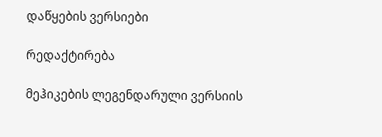დაწყების ვერსიები

რედაქტირება

მეჰიკების ლეგენდარული ვერსიის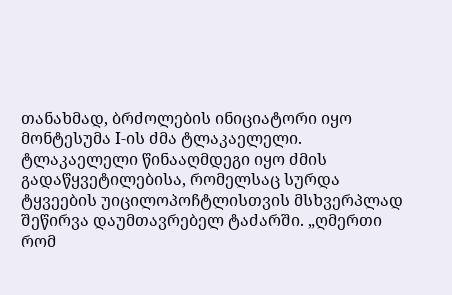თანახმად, ბრძოლების ინიციატორი იყო მონტესუმა I-ის ძმა ტლაკაელელი. ტლაკაელელი წინააღმდეგი იყო ძმის გადაწყვეტილებისა, რომელსაც სურდა ტყვეების უიცილოპოჩტლისთვის მსხვერპლად შეწირვა დაუმთავრებელ ტაძარში. „ღმერთი რომ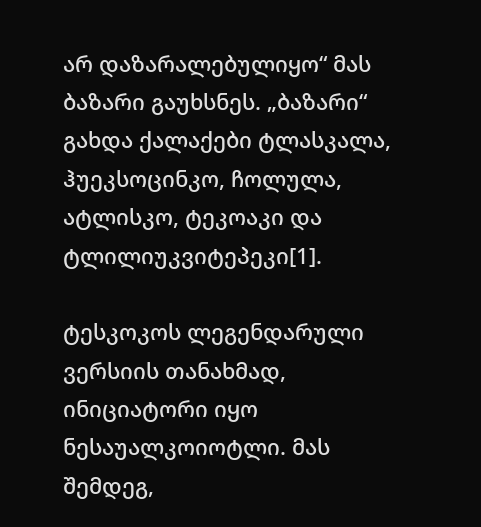არ დაზარალებულიყო“ მას ბაზარი გაუხსნეს. „ბაზარი“ გახდა ქალაქები ტლასკალა, ჰუეკსოცინკო, ჩოლულა, ატლისკო, ტეკოაკი და ტლილიუკვიტეპეკი[1].

ტესკოკოს ლეგენდარული ვერსიის თანახმად, ინიციატორი იყო ნესაუალკოიოტლი. მას შემდეგ,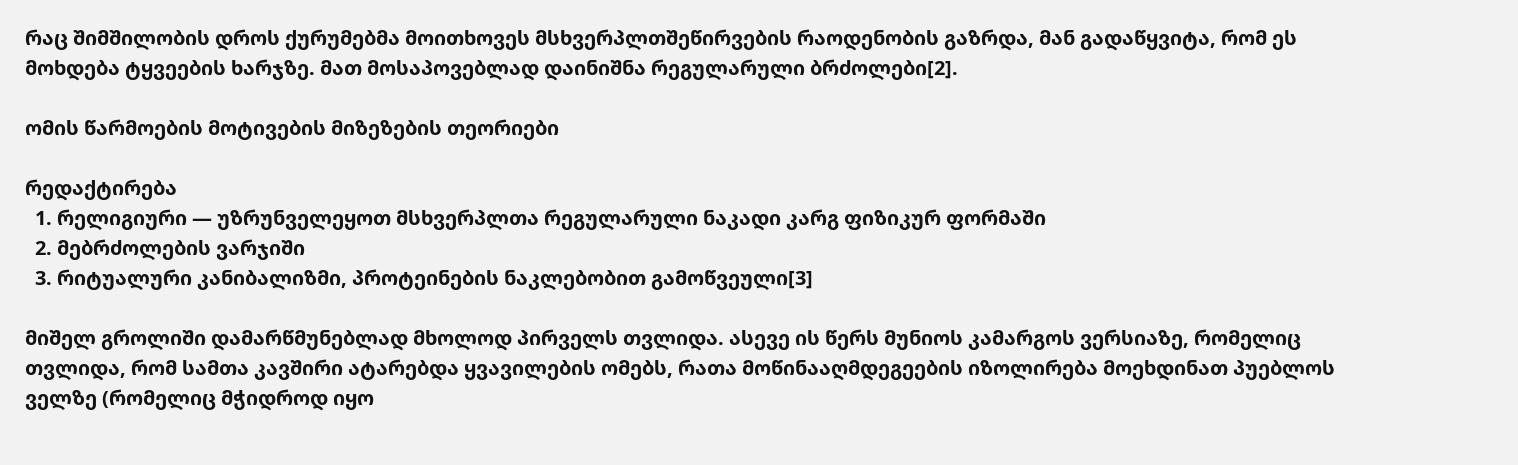რაც შიმშილობის დროს ქურუმებმა მოითხოვეს მსხვერპლთშეწირვების რაოდენობის გაზრდა, მან გადაწყვიტა, რომ ეს მოხდება ტყვეების ხარჯზე. მათ მოსაპოვებლად დაინიშნა რეგულარული ბრძოლები[2].

ომის წარმოების მოტივების მიზეზების თეორიები

რედაქტირება
  1. რელიგიური — უზრუნველეყოთ მსხვერპლთა რეგულარული ნაკადი კარგ ფიზიკურ ფორმაში
  2. მებრძოლების ვარჯიში
  3. რიტუალური კანიბალიზმი, პროტეინების ნაკლებობით გამოწვეული[3]

მიშელ გროლიში დამარწმუნებლად მხოლოდ პირველს თვლიდა. ასევე ის წერს მუნიოს კამარგოს ვერსიაზე, რომელიც თვლიდა, რომ სამთა კავშირი ატარებდა ყვავილების ომებს, რათა მოწინააღმდეგეების იზოლირება მოეხდინათ პუებლოს ველზე (რომელიც მჭიდროდ იყო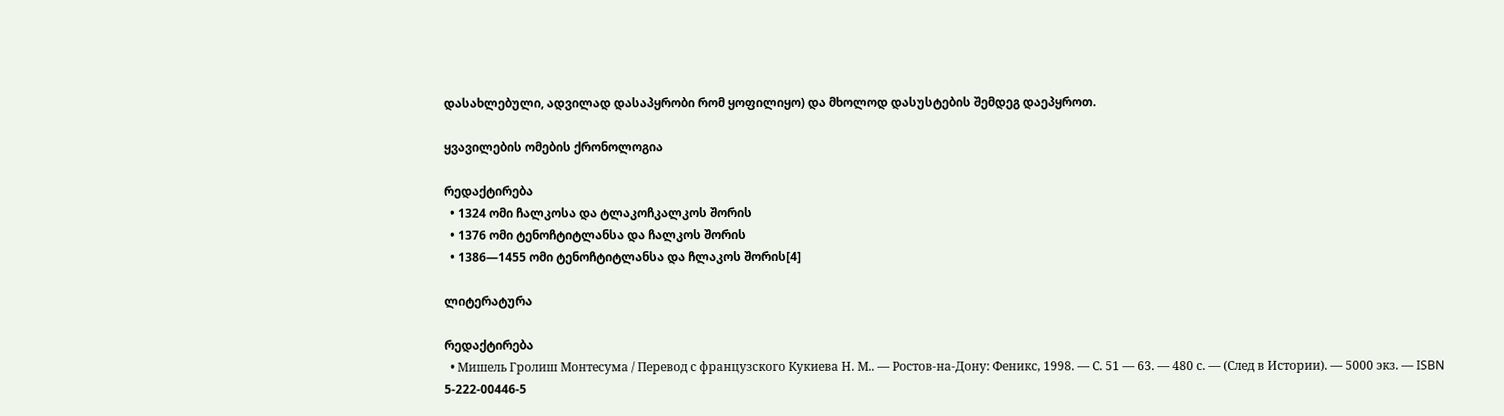დასახლებული, ადვილად დასაპყრობი რომ ყოფილიყო) და მხოლოდ დასუსტების შემდეგ დაეპყროთ.

ყვავილების ომების ქრონოლოგია

რედაქტირება
  • 1324 ომი ჩალკოსა და ტლაკოჩკალკოს შორის
  • 1376 ომი ტენოჩტიტლანსა და ჩალკოს შორის
  • 1386—1455 ომი ტენოჩტიტლანსა და ჩლაკოს შორის[4]

ლიტერატურა

რედაქტირება
  • Мишель Гролиш Монтесума / Перевод с французского Кукиева Н. М.. — Ростов-на-Дону: Феникс, 1998. — С. 51 — 63. — 480 с. — (След в Истории). — 5000 экз. — ISBN 5-222-00446-5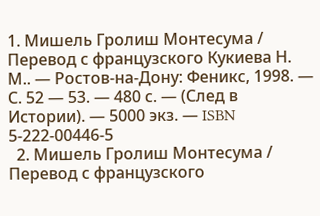1. Мишель Гролиш Монтесума / Перевод с французского Кукиева Н. М.. — Ростов-на-Дону: Феникс, 1998. — С. 52 — 53. — 480 с. — (След в Истории). — 5000 экз. — ISBN 5-222-00446-5
  2. Мишель Гролиш Монтесума / Перевод с французского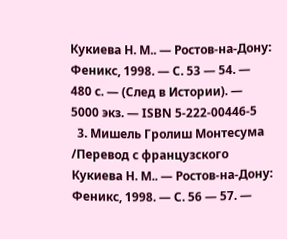Кукиева Н. М.. — Ростов-на-Дону: Феникс, 1998. — С. 53 — 54. — 480 с. — (След в Истории). — 5000 экз. — ISBN 5-222-00446-5
  3. Мишель Гролиш Монтесума /Перевод с французского Кукиева Н. М.. — Ростов-на-Дону: Феникс, 1998. — С. 56 — 57. —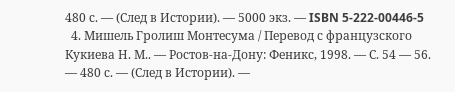480 с. — (След в Истории). — 5000 экз. — ISBN 5-222-00446-5
  4. Мишель Гролиш Монтесума / Перевод с французского Кукиева Н. М.. — Ростов-на-Дону: Феникс, 1998. — С. 54 — 56. — 480 с. — (След в Истории). —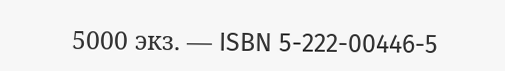5000 экз. — ISBN 5-222-00446-5